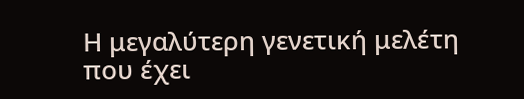Η μεγαλύτερη γενετική μελέτη που έχει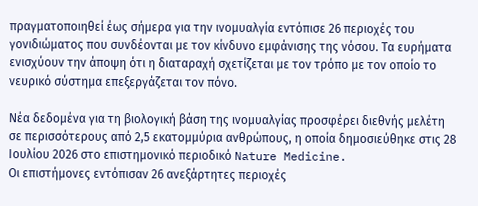πραγματοποιηθεί έως σήμερα για την ινομυαλγία εντόπισε 26 περιοχές του γονιδιώματος που συνδέονται με τον κίνδυνο εμφάνισης της νόσου. Τα ευρήματα ενισχύουν την άποψη ότι η διαταραχή σχετίζεται με τον τρόπο με τον οποίο το νευρικό σύστημα επεξεργάζεται τον πόνο.

Νέα δεδομένα για τη βιολογική βάση της ινομυαλγίας προσφέρει διεθνής μελέτη σε περισσότερους από 2,5 εκατομμύρια ανθρώπους, η οποία δημοσιεύθηκε στις 28 Ιουλίου 2026 στο επιστημονικό περιοδικό Nature Medicine.
Οι επιστήμονες εντόπισαν 26 ανεξάρτητες περιοχές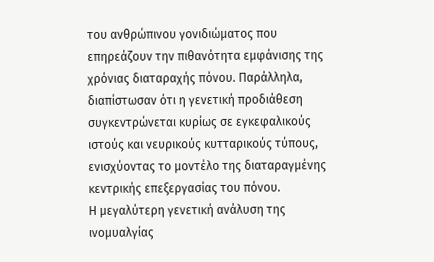του ανθρώπινου γονιδιώματος που επηρεάζουν την πιθανότητα εμφάνισης της χρόνιας διαταραχής πόνου. Παράλληλα, διαπίστωσαν ότι η γενετική προδιάθεση συγκεντρώνεται κυρίως σε εγκεφαλικούς ιστούς και νευρικούς κυτταρικούς τύπους, ενισχύοντας το μοντέλο της διαταραγμένης κεντρικής επεξεργασίας του πόνου.
Η μεγαλύτερη γενετική ανάλυση της ινομυαλγίας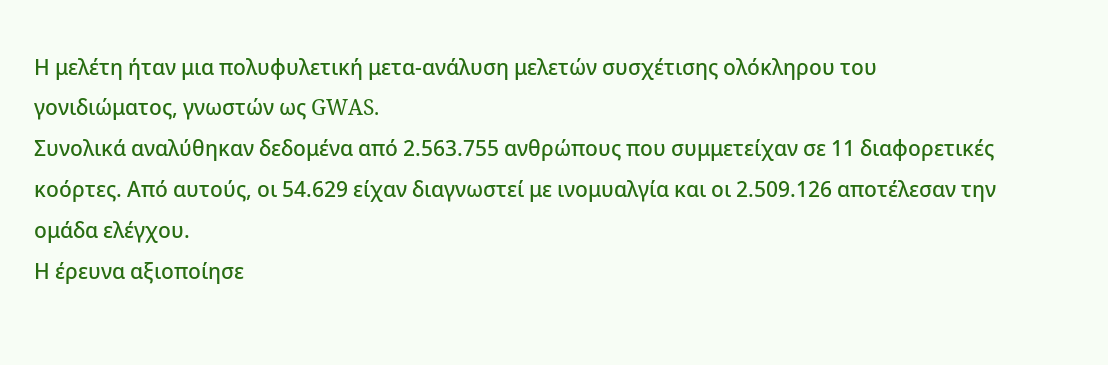Η μελέτη ήταν μια πολυφυλετική μετα-ανάλυση μελετών συσχέτισης ολόκληρου του γονιδιώματος, γνωστών ως GWAS.
Συνολικά αναλύθηκαν δεδομένα από 2.563.755 ανθρώπους που συμμετείχαν σε 11 διαφορετικές κοόρτες. Από αυτούς, οι 54.629 είχαν διαγνωστεί με ινομυαλγία και οι 2.509.126 αποτέλεσαν την ομάδα ελέγχου.
Η έρευνα αξιοποίησε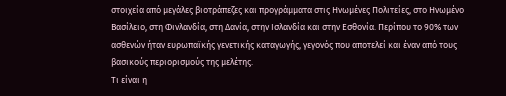στοιχεία από μεγάλες βιοτράπεζες και προγράμματα στις Ηνωμένες Πολιτείες, στο Ηνωμένο Βασίλειο, στη Φινλανδία, στη Δανία, στην Ισλανδία και στην Εσθονία. Περίπου το 90% των ασθενών ήταν ευρωπαϊκής γενετικής καταγωγής, γεγονός που αποτελεί και έναν από τους βασικούς περιορισμούς της μελέτης.
Τι είναι η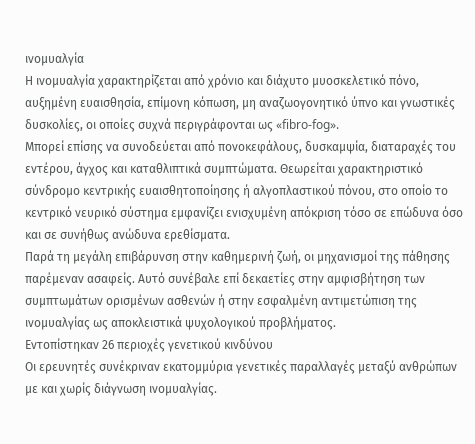ινομυαλγία
Η ινομυαλγία χαρακτηρίζεται από χρόνιο και διάχυτο μυοσκελετικό πόνο, αυξημένη ευαισθησία, επίμονη κόπωση, μη αναζωογονητικό ύπνο και γνωστικές δυσκολίες, οι οποίες συχνά περιγράφονται ως «fibro-fog».
Μπορεί επίσης να συνοδεύεται από πονοκεφάλους, δυσκαμψία, διαταραχές του εντέρου, άγχος και καταθλιπτικά συμπτώματα. Θεωρείται χαρακτηριστικό σύνδρομο κεντρικής ευαισθητοποίησης ή αλγοπλαστικού πόνου, στο οποίο το κεντρικό νευρικό σύστημα εμφανίζει ενισχυμένη απόκριση τόσο σε επώδυνα όσο και σε συνήθως ανώδυνα ερεθίσματα.
Παρά τη μεγάλη επιβάρυνση στην καθημερινή ζωή, οι μηχανισμοί της πάθησης παρέμεναν ασαφείς. Αυτό συνέβαλε επί δεκαετίες στην αμφισβήτηση των συμπτωμάτων ορισμένων ασθενών ή στην εσφαλμένη αντιμετώπιση της ινομυαλγίας ως αποκλειστικά ψυχολογικού προβλήματος.
Εντοπίστηκαν 26 περιοχές γενετικού κινδύνου
Οι ερευνητές συνέκριναν εκατομμύρια γενετικές παραλλαγές μεταξύ ανθρώπων με και χωρίς διάγνωση ινομυαλγίας.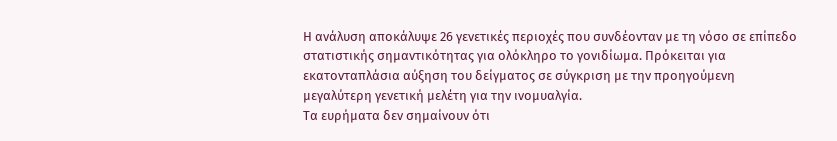Η ανάλυση αποκάλυψε 26 γενετικές περιοχές που συνδέονταν με τη νόσο σε επίπεδο στατιστικής σημαντικότητας για ολόκληρο το γονιδίωμα. Πρόκειται για εκατονταπλάσια αύξηση του δείγματος σε σύγκριση με την προηγούμενη μεγαλύτερη γενετική μελέτη για την ινομυαλγία.
Τα ευρήματα δεν σημαίνουν ότι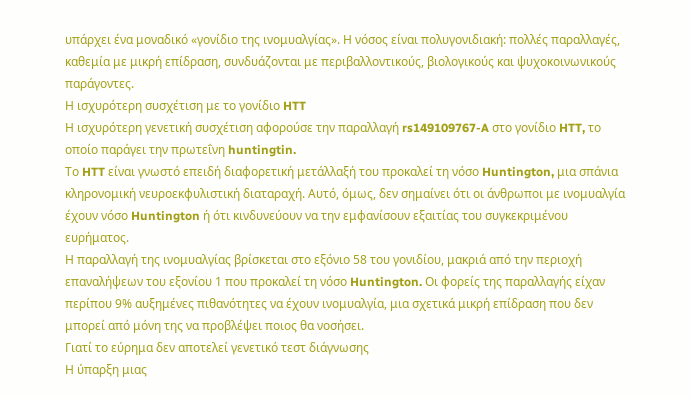υπάρχει ένα μοναδικό «γονίδιο της ινομυαλγίας». Η νόσος είναι πολυγονιδιακή: πολλές παραλλαγές, καθεμία με μικρή επίδραση, συνδυάζονται με περιβαλλοντικούς, βιολογικούς και ψυχοκοινωνικούς παράγοντες.
Η ισχυρότερη συσχέτιση με το γονίδιο HTT
Η ισχυρότερη γενετική συσχέτιση αφορούσε την παραλλαγή rs149109767-A στο γονίδιο HTT, το οποίο παράγει την πρωτεΐνη huntingtin.
Το HTT είναι γνωστό επειδή διαφορετική μετάλλαξή του προκαλεί τη νόσο Huntington, μια σπάνια κληρονομική νευροεκφυλιστική διαταραχή. Αυτό, όμως, δεν σημαίνει ότι οι άνθρωποι με ινομυαλγία έχουν νόσο Huntington ή ότι κινδυνεύουν να την εμφανίσουν εξαιτίας του συγκεκριμένου ευρήματος.
Η παραλλαγή της ινομυαλγίας βρίσκεται στο εξόνιο 58 του γονιδίου, μακριά από την περιοχή επαναλήψεων του εξονίου 1 που προκαλεί τη νόσο Huntington. Οι φορείς της παραλλαγής είχαν περίπου 9% αυξημένες πιθανότητες να έχουν ινομυαλγία, μια σχετικά μικρή επίδραση που δεν μπορεί από μόνη της να προβλέψει ποιος θα νοσήσει.
Γιατί το εύρημα δεν αποτελεί γενετικό τεστ διάγνωσης
Η ύπαρξη μιας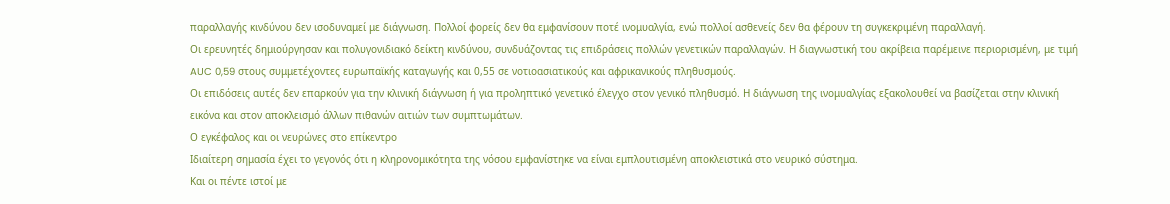παραλλαγής κινδύνου δεν ισοδυναμεί με διάγνωση. Πολλοί φορείς δεν θα εμφανίσουν ποτέ ινομυαλγία, ενώ πολλοί ασθενείς δεν θα φέρουν τη συγκεκριμένη παραλλαγή.
Οι ερευνητές δημιούργησαν και πολυγονιδιακό δείκτη κινδύνου, συνδυάζοντας τις επιδράσεις πολλών γενετικών παραλλαγών. Η διαγνωστική του ακρίβεια παρέμεινε περιορισμένη, με τιμή AUC 0,59 στους συμμετέχοντες ευρωπαϊκής καταγωγής και 0,55 σε νοτιοασιατικούς και αφρικανικούς πληθυσμούς.
Οι επιδόσεις αυτές δεν επαρκούν για την κλινική διάγνωση ή για προληπτικό γενετικό έλεγχο στον γενικό πληθυσμό. Η διάγνωση της ινομυαλγίας εξακολουθεί να βασίζεται στην κλινική εικόνα και στον αποκλεισμό άλλων πιθανών αιτιών των συμπτωμάτων.
Ο εγκέφαλος και οι νευρώνες στο επίκεντρο
Ιδιαίτερη σημασία έχει το γεγονός ότι η κληρονομικότητα της νόσου εμφανίστηκε να είναι εμπλουτισμένη αποκλειστικά στο νευρικό σύστημα.
Και οι πέντε ιστοί με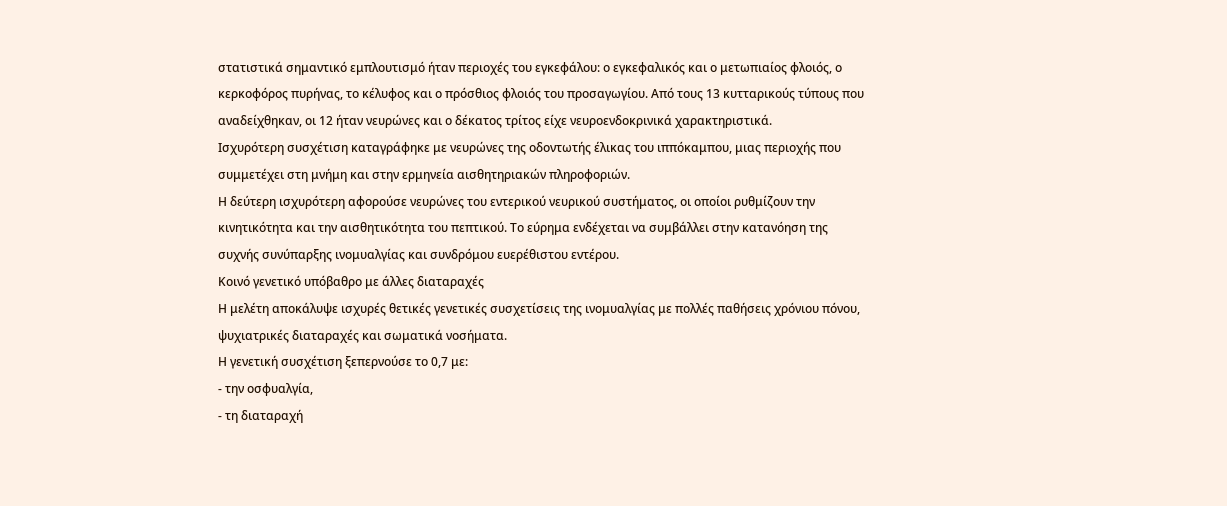στατιστικά σημαντικό εμπλουτισμό ήταν περιοχές του εγκεφάλου: ο εγκεφαλικός και ο μετωπιαίος φλοιός, ο κερκοφόρος πυρήνας, το κέλυφος και ο πρόσθιος φλοιός του προσαγωγίου. Από τους 13 κυτταρικούς τύπους που αναδείχθηκαν, οι 12 ήταν νευρώνες και ο δέκατος τρίτος είχε νευροενδοκρινικά χαρακτηριστικά.
Ισχυρότερη συσχέτιση καταγράφηκε με νευρώνες της οδοντωτής έλικας του ιππόκαμπου, μιας περιοχής που συμμετέχει στη μνήμη και στην ερμηνεία αισθητηριακών πληροφοριών.
Η δεύτερη ισχυρότερη αφορούσε νευρώνες του εντερικού νευρικού συστήματος, οι οποίοι ρυθμίζουν την κινητικότητα και την αισθητικότητα του πεπτικού. Το εύρημα ενδέχεται να συμβάλλει στην κατανόηση της συχνής συνύπαρξης ινομυαλγίας και συνδρόμου ευερέθιστου εντέρου.
Κοινό γενετικό υπόβαθρο με άλλες διαταραχές
Η μελέτη αποκάλυψε ισχυρές θετικές γενετικές συσχετίσεις της ινομυαλγίας με πολλές παθήσεις χρόνιου πόνου, ψυχιατρικές διαταραχές και σωματικά νοσήματα.
Η γενετική συσχέτιση ξεπερνούσε το 0,7 με:
- την οσφυαλγία,
- τη διαταραχή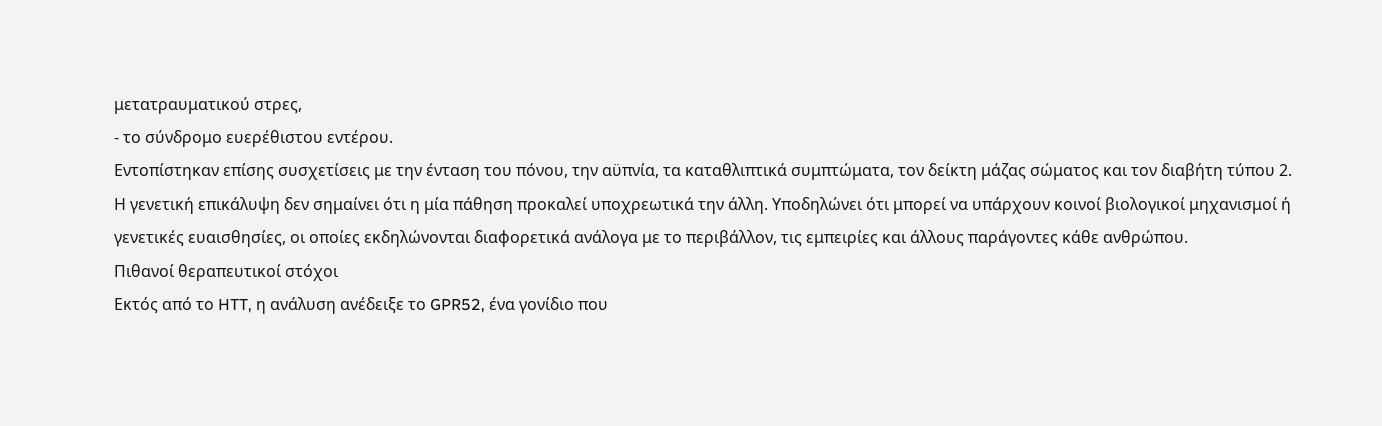μετατραυματικού στρες,
- το σύνδρομο ευερέθιστου εντέρου.
Εντοπίστηκαν επίσης συσχετίσεις με την ένταση του πόνου, την αϋπνία, τα καταθλιπτικά συμπτώματα, τον δείκτη μάζας σώματος και τον διαβήτη τύπου 2.
Η γενετική επικάλυψη δεν σημαίνει ότι η μία πάθηση προκαλεί υποχρεωτικά την άλλη. Υποδηλώνει ότι μπορεί να υπάρχουν κοινοί βιολογικοί μηχανισμοί ή γενετικές ευαισθησίες, οι οποίες εκδηλώνονται διαφορετικά ανάλογα με το περιβάλλον, τις εμπειρίες και άλλους παράγοντες κάθε ανθρώπου.
Πιθανοί θεραπευτικοί στόχοι
Εκτός από το HTT, η ανάλυση ανέδειξε το GPR52, ένα γονίδιο που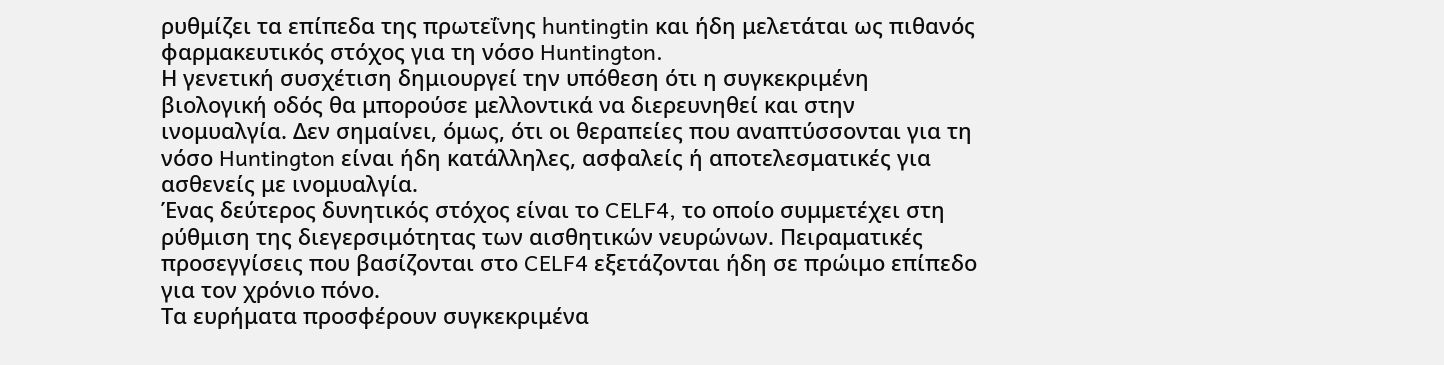ρυθμίζει τα επίπεδα της πρωτεΐνης huntingtin και ήδη μελετάται ως πιθανός φαρμακευτικός στόχος για τη νόσο Huntington.
Η γενετική συσχέτιση δημιουργεί την υπόθεση ότι η συγκεκριμένη βιολογική οδός θα μπορούσε μελλοντικά να διερευνηθεί και στην ινομυαλγία. Δεν σημαίνει, όμως, ότι οι θεραπείες που αναπτύσσονται για τη νόσο Huntington είναι ήδη κατάλληλες, ασφαλείς ή αποτελεσματικές για ασθενείς με ινομυαλγία.
Ένας δεύτερος δυνητικός στόχος είναι το CELF4, το οποίο συμμετέχει στη ρύθμιση της διεγερσιμότητας των αισθητικών νευρώνων. Πειραματικές προσεγγίσεις που βασίζονται στο CELF4 εξετάζονται ήδη σε πρώιμο επίπεδο για τον χρόνιο πόνο.
Τα ευρήματα προσφέρουν συγκεκριμένα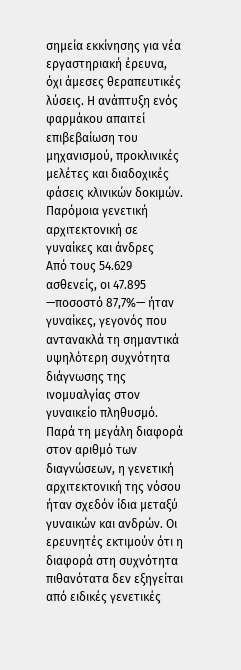σημεία εκκίνησης για νέα εργαστηριακή έρευνα, όχι άμεσες θεραπευτικές λύσεις. Η ανάπτυξη ενός φαρμάκου απαιτεί επιβεβαίωση του μηχανισμού, προκλινικές μελέτες και διαδοχικές φάσεις κλινικών δοκιμών.
Παρόμοια γενετική αρχιτεκτονική σε γυναίκες και άνδρες
Από τους 54.629 ασθενείς, οι 47.895 —ποσοστό 87,7%— ήταν γυναίκες, γεγονός που αντανακλά τη σημαντικά υψηλότερη συχνότητα διάγνωσης της ινομυαλγίας στον γυναικείο πληθυσμό.
Παρά τη μεγάλη διαφορά στον αριθμό των διαγνώσεων, η γενετική αρχιτεκτονική της νόσου ήταν σχεδόν ίδια μεταξύ γυναικών και ανδρών. Οι ερευνητές εκτιμούν ότι η διαφορά στη συχνότητα πιθανότατα δεν εξηγείται από ειδικές γενετικές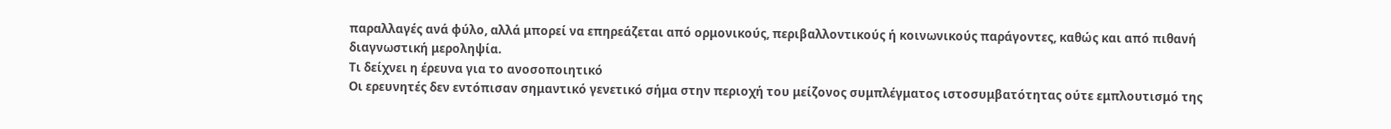παραλλαγές ανά φύλο, αλλά μπορεί να επηρεάζεται από ορμονικούς, περιβαλλοντικούς ή κοινωνικούς παράγοντες, καθώς και από πιθανή διαγνωστική μεροληψία.
Τι δείχνει η έρευνα για το ανοσοποιητικό
Οι ερευνητές δεν εντόπισαν σημαντικό γενετικό σήμα στην περιοχή του μείζονος συμπλέγματος ιστοσυμβατότητας ούτε εμπλουτισμό της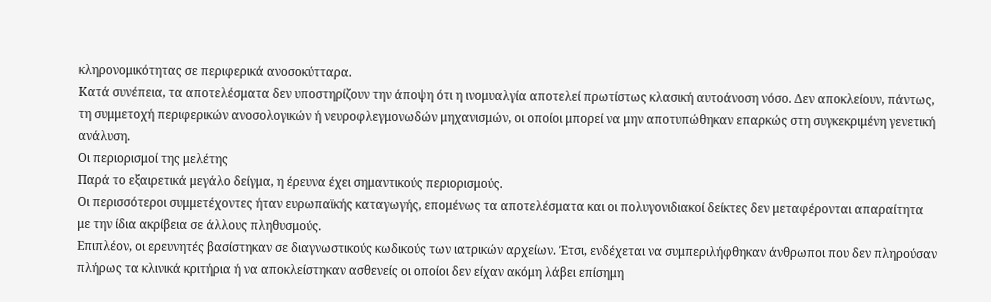κληρονομικότητας σε περιφερικά ανοσοκύτταρα.
Κατά συνέπεια, τα αποτελέσματα δεν υποστηρίζουν την άποψη ότι η ινομυαλγία αποτελεί πρωτίστως κλασική αυτοάνοση νόσο. Δεν αποκλείουν, πάντως, τη συμμετοχή περιφερικών ανοσολογικών ή νευροφλεγμονωδών μηχανισμών, οι οποίοι μπορεί να μην αποτυπώθηκαν επαρκώς στη συγκεκριμένη γενετική ανάλυση.
Οι περιορισμοί της μελέτης
Παρά το εξαιρετικά μεγάλο δείγμα, η έρευνα έχει σημαντικούς περιορισμούς.
Οι περισσότεροι συμμετέχοντες ήταν ευρωπαϊκής καταγωγής, επομένως τα αποτελέσματα και οι πολυγονιδιακοί δείκτες δεν μεταφέρονται απαραίτητα με την ίδια ακρίβεια σε άλλους πληθυσμούς.
Επιπλέον, οι ερευνητές βασίστηκαν σε διαγνωστικούς κωδικούς των ιατρικών αρχείων. Έτσι, ενδέχεται να συμπεριλήφθηκαν άνθρωποι που δεν πληρούσαν πλήρως τα κλινικά κριτήρια ή να αποκλείστηκαν ασθενείς οι οποίοι δεν είχαν ακόμη λάβει επίσημη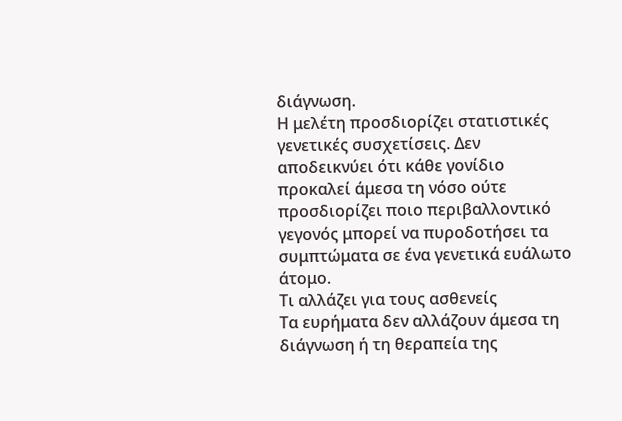διάγνωση.
Η μελέτη προσδιορίζει στατιστικές γενετικές συσχετίσεις. Δεν αποδεικνύει ότι κάθε γονίδιο προκαλεί άμεσα τη νόσο ούτε προσδιορίζει ποιο περιβαλλοντικό γεγονός μπορεί να πυροδοτήσει τα συμπτώματα σε ένα γενετικά ευάλωτο άτομο.
Τι αλλάζει για τους ασθενείς
Τα ευρήματα δεν αλλάζουν άμεσα τη διάγνωση ή τη θεραπεία της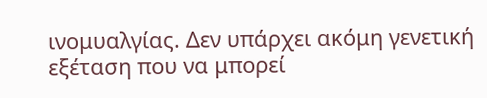ινομυαλγίας. Δεν υπάρχει ακόμη γενετική εξέταση που να μπορεί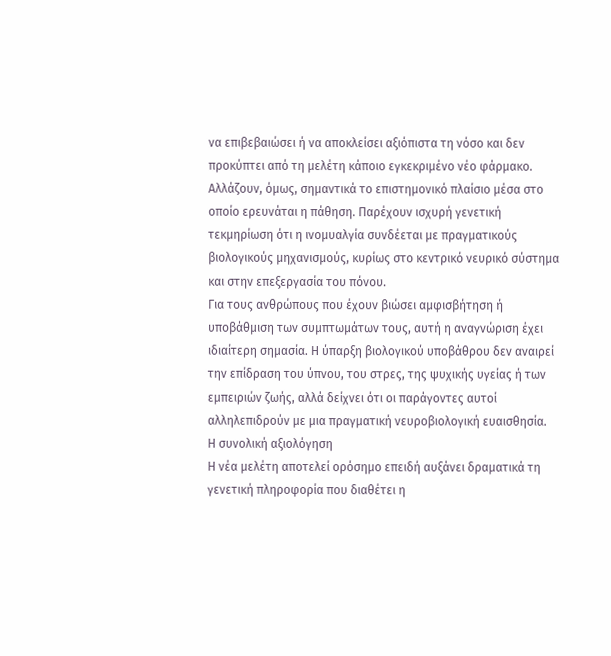να επιβεβαιώσει ή να αποκλείσει αξιόπιστα τη νόσο και δεν προκύπτει από τη μελέτη κάποιο εγκεκριμένο νέο φάρμακο.
Αλλάζουν, όμως, σημαντικά το επιστημονικό πλαίσιο μέσα στο οποίο ερευνάται η πάθηση. Παρέχουν ισχυρή γενετική τεκμηρίωση ότι η ινομυαλγία συνδέεται με πραγματικούς βιολογικούς μηχανισμούς, κυρίως στο κεντρικό νευρικό σύστημα και στην επεξεργασία του πόνου.
Για τους ανθρώπους που έχουν βιώσει αμφισβήτηση ή υποβάθμιση των συμπτωμάτων τους, αυτή η αναγνώριση έχει ιδιαίτερη σημασία. Η ύπαρξη βιολογικού υποβάθρου δεν αναιρεί την επίδραση του ύπνου, του στρες, της ψυχικής υγείας ή των εμπειριών ζωής, αλλά δείχνει ότι οι παράγοντες αυτοί αλληλεπιδρούν με μια πραγματική νευροβιολογική ευαισθησία.
Η συνολική αξιολόγηση
Η νέα μελέτη αποτελεί ορόσημο επειδή αυξάνει δραματικά τη γενετική πληροφορία που διαθέτει η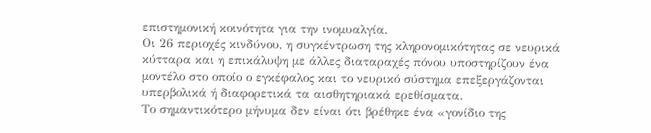επιστημονική κοινότητα για την ινομυαλγία.
Οι 26 περιοχές κινδύνου, η συγκέντρωση της κληρονομικότητας σε νευρικά κύτταρα και η επικάλυψη με άλλες διαταραχές πόνου υποστηρίζουν ένα μοντέλο στο οποίο ο εγκέφαλος και το νευρικό σύστημα επεξεργάζονται υπερβολικά ή διαφορετικά τα αισθητηριακά ερεθίσματα.
Το σημαντικότερο μήνυμα δεν είναι ότι βρέθηκε ένα «γονίδιο της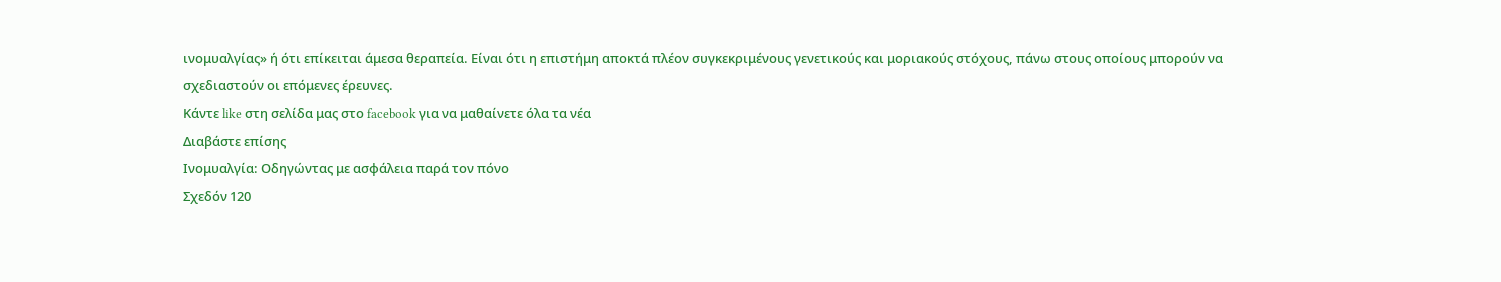ινομυαλγίας» ή ότι επίκειται άμεσα θεραπεία. Είναι ότι η επιστήμη αποκτά πλέον συγκεκριμένους γενετικούς και μοριακούς στόχους, πάνω στους οποίους μπορούν να σχεδιαστούν οι επόμενες έρευνες.
Κάντε like στη σελίδα μας στο facebook για να μαθαίνετε όλα τα νέα
Διαβάστε επίσης
Ινομυαλγία: Οδηγώντας με ασφάλεια παρά τον πόνο
Σχεδόν 120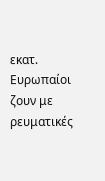εκατ. Ευρωπαίοι ζουν με ρευματικές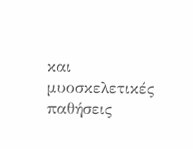και μυοσκελετικές παθήσεις